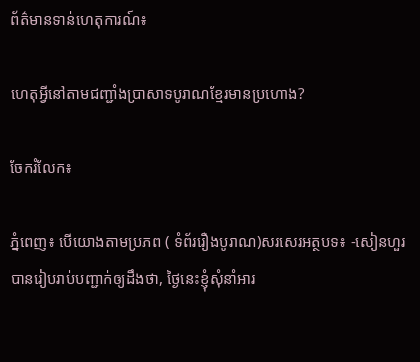ព័ត៌មានទាន់ហេតុការណ៍៖

ហេតុអ្វីនៅតាមជញ្ជាំងប្រាសាទបូរាណខ្មែរមានប្រហោង?

ចែករំលែក៖

ភ្នំពេញ៖ បើយោងតាមប្រភព ( ទំព័ររឿងបូរាណ)សរសេរអត្ថបទ៖ -សៀនហួរ បានរៀបរាប់បញ្ជាក់ឲ្យដឹងថា, ថ្ងៃនេះខ្ញុំសុំនាំអារ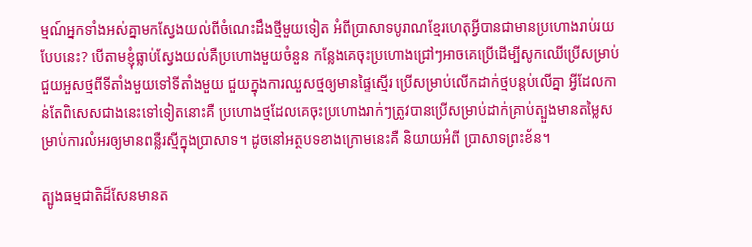ម្មណ៍អ្នកទាំងអស់គ្នាមកស្វែងយល់ពីចំណេះដឹងថ្មីមួយទៀត អំពីប្រាសាទបូរាណខ្មែរហេតុអ្វីបានជាមានប្រហោងរាប់រយបែបនេះ? បើតាមខ្ញុំធ្លាប់ស្វែងយល់គឺប្រហោងមួយចំនួន កន្លែងគេចុះប្រហោងជ្រៅៗអាចគេប្រើដើម្បីសូកឈើប្រើសម្រាប់ជួយអួសថ្មពីទីតាំងមួយទៅទីតាំងមួយ ជួយក្នុងការឈួសថ្មឲ្យមានផ្ទៃស្មើរ ប្រើសម្រាប់លើកដាក់ថ្មបន្តប់លើគ្នា អ្វីដែលកាន់តែពិសេសជាងនេះទៅទៀតនោះគឺ ប្រហោងថ្មដែលគេចុះប្រហោងរាក់ៗត្រូវបានប្រើសម្រាប់ដាក់គ្រាប់ត្បួងមានតម្លៃសម្រាប់ការលំអរឲ្យមានពន្លឺរស្មីក្នុងប្រាសាទ។ ដូចនៅអត្ថបទខាងក្រោមនេះគឺ និយាយអំពី ប្រាសាទព្រះខ័ន។

ត្បូងធម្មជាតិដ៏សែនមានត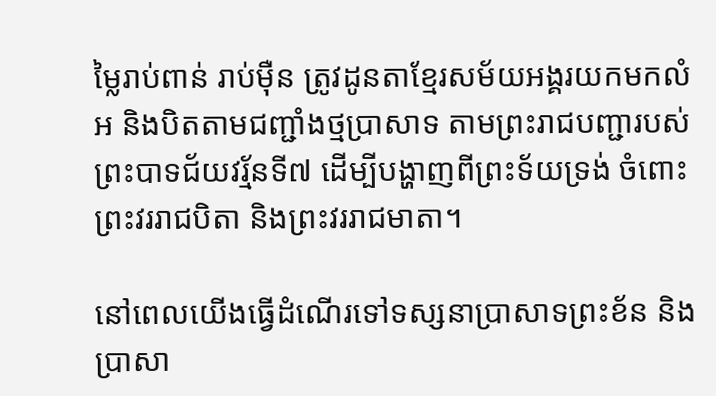ម្លៃរាប់ពាន់ រាប់ម៉ឺន ត្រូវដូនតាខ្មែរសម័យអង្គរយកមកលំអ និងបិតតាមជញ្ជាំងថ្មប្រាសាទ តាមព្រះរាជបញ្ជារបស់ព្រះបាទជ័យវរ្ម័នទី៧ ដើម្បីបង្ហាញពីព្រះទ័យទ្រង់ ចំពោះព្រះវររាជបិតា និងព្រះវររាជមាតា។

នៅពេលយើងធ្វើដំណើរទៅទស្សនាប្រាសាទព្រះខ័ន និងប្រាសា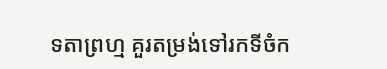ទតាព្រហ្ម គួរតម្រង់ទៅរកទីចំក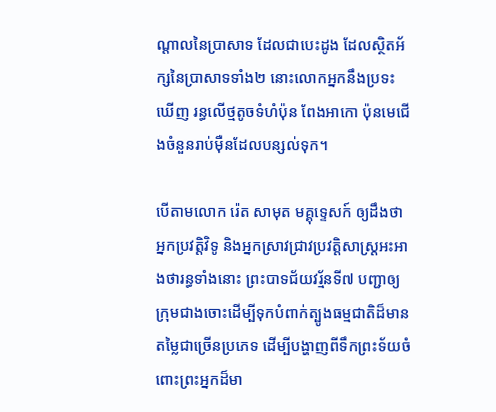ណ្តាលនៃប្រាសាទ ដែលជាបេះដូង ដែលស្ថិតអ័ក្សនៃប្រាសាទទាំង២ នោះលោកអ្នកនឹងប្រទះឃើញ រន្ធលើថ្មតូចទំហំប៉ុន ពែងអាកោ ប៉ុនមេជើងចំនួនរាប់ម៉ឺនដែលបន្សល់ទុក។

បើតាមលោក រ៉េត សាមុត មគ្គុទ្ទេសក៍ ឲ្យដឹងថាអ្នកប្រវត្តិវិទូ និងអ្នកស្រាវជ្រាវប្រវត្តិសាស្ត្រអះអាងថារន្ធទាំងនោះ ព្រះបាទជ័យវរ្ម័នទី៧ បញ្ជាឲ្យក្រុមជាងចោះដើម្បីទុកបំពាក់ត្បូងធម្មជាតិដ៏មានតម្លៃជាច្រើនប្រភេទ ដើម្បីបង្ហាញពីទឹកព្រះទ័យចំពោះព្រះអ្នកដ៏មា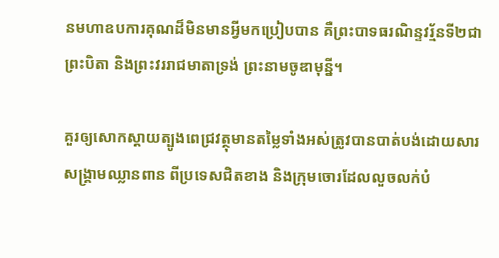នមហាឧបការគុណដ៏មិនមានអ្វីមកប្រៀបបាន គឺព្រះបាទធរណិន្ទវរ្ម័នទី២ជាព្រះបិតា និងព្រះវររាជមាតាទ្រង់ ព្រះនាមចូឌាមុន្នី។

គួរឲ្យសោកស្ដាយត្បូងពេជ្រវត្ថុមានតម្លៃទាំងអស់ត្រូវបានបាត់បង់ដោយសារសង្គ្រាមឈ្លានពាន ពីប្រទេសជិតខាង និងក្រុមចោរដែលលួចលក់បំ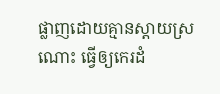ផ្លាញដោយគ្មានស្ដាយស្រណោះ ធ្វើឲ្យកេរដំ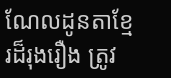ណែលដូនតាខ្មែរដ៏រុងរឿង ត្រូវ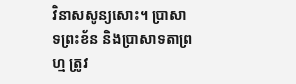វិនាសសូន្យសោះ។ ប្រាសាទព្រះខ័ន និងប្រាសាទតាព្រហ្ម ត្រូវ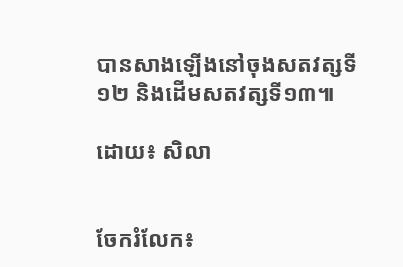បានសាងឡើងនៅចុងសតវត្សទី១២ និងដើមសតវត្សទី១៣៕

ដោយ៖ សិលា


ចែករំលែក៖